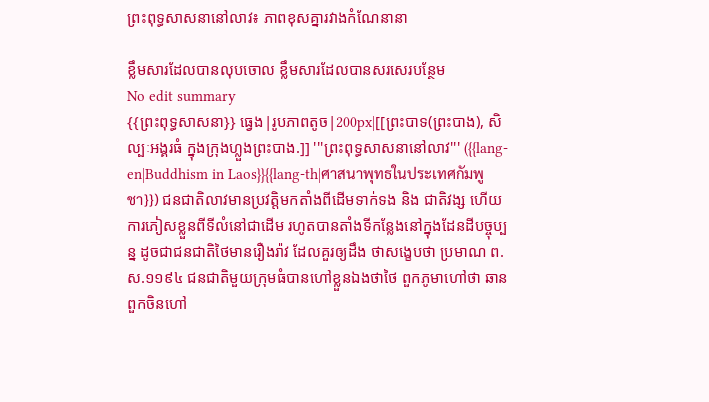ព្រះពុទ្ធសាសនានៅលាវ៖ ភាពខុសគ្នារវាងកំណែនានា

ខ្លឹមសារដែលបានលុបចោល ខ្លឹមសារដែលបានសរសេរបន្ថែម
No edit summary
{{ព្រះពុទ្ធសាសនា}} ធ្វេង|រូបភាពតូច|200px|[[ព្រះបាទ(ព្រះបាង), សិល្បៈអង្គរធំ ក្នុងក្រុងហ្លួងព្រះបាង.]] '''ព្រះពុទ្ធសាសនានៅលាវ''' ({{lang-en|Buddhism in Laos}}{{lang-th|ศาสนาพุทธในประเทศกัมพูชา}}) ជនជាតិលាវមានប្រវត្តិមកតាំងពីដើមទាក់ទង និង ជាតិវង្ស ហើយការភៀសខ្លួនពីទីលំនៅជាដើម រហូតបានតាំងទីកន្លែងនៅក្នុងដែនដីបច្ចុប្បន្ន ដូចជាជនជាតិថៃមានរឿងរ៉ាវ ដែលគួរឲ្យដឹង ថាសង្ខេបថា ប្រមាណ ព.ស.១១៩៤ ជនជាតិមួយក្រុមធំបានហៅខ្លួនឯងថាថៃ ពួកភូមាហៅថា ឆានពួកចិនហៅ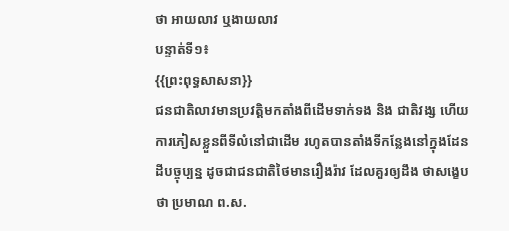ថា អាយលាវ ឬងាយលាវ
បន្ទាត់ទី១៖
{{ព្រះពុទ្ធសាសនា}}
ជនជាតិលាវមានប្រវត្តិមកតាំងពីដើមទាក់ទង និង ជាតិវង្ស ហើយការភៀសខ្លួនពីទីលំនៅជាដើម រហូតបានតាំងទីកន្លែងនៅក្នុងដែនដីបច្ចុប្បន្ន ដូចជាជនជាតិថៃមានរឿងរ៉ាវ ដែលគួរឲ្យដឹង ថាសង្ខេបថា ប្រមាណ ព.ស.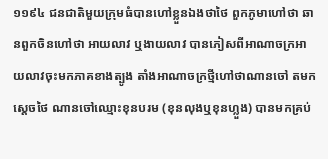១១៩៤ ជនជាតិមួយក្រុមធំបានហៅខ្លួនឯងថាថៃ ពួកភូមាហៅថា ឆានពួកចិនហៅថា អាយលាវ ឬងាយលាវ បានភៀសពីអាណាចក្រអាយលាវចុះមកភាគខាងត្បូង តាំងអាណាចក្រថ្មីហៅថាណានចៅ តមកស្តេចថៃ ណានចៅឈ្មោះខុនបរម (ខុនលុងឬខុនហ្លួង) បានមកគ្រប់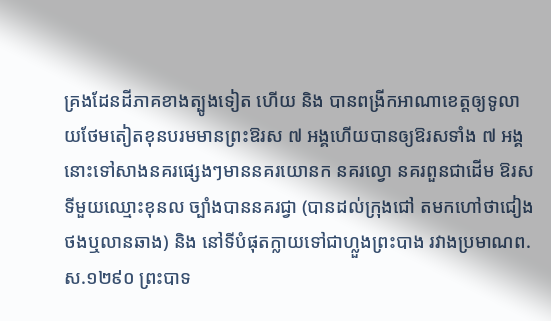គ្រងដែនដីភាគខាងត្បូងទៀត ហើយ និង បានពង្រីកអាណាខេត្តឲ្យទូលាយថែមតៀតខុនបរមមានព្រះឱរស ៧ អង្គហើយបានឲ្យឱរសទាំង ៧ អង្គនោះទៅសាងនគរផ្សេងៗមាននគរយោនក នគរល្វោ នគរពួនជាដើម ឱរសទីមួយឈ្មោះខុនល ច្បាំងបាននគរជ្វា (បានដល់ក្រុងជៅ តមកហៅថាជៀងថងឬលានឆាង) និង នៅទីបំផុតក្លាយទៅជាហ្លួងព្រះបាង រវាងប្រមាណព.ស.១២៩០ ព្រះបាទ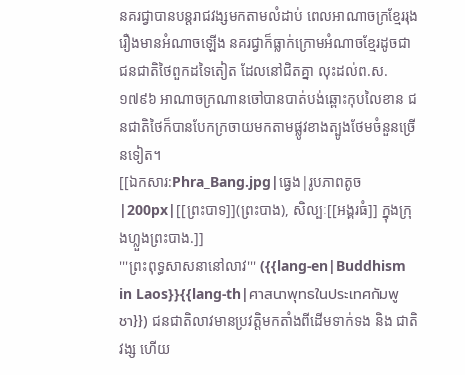នគរជ្វាបានបន្តរាជវង្សមកតាមលំដាប់ ពេលអាណាចក្រខ្មែររុងរឿងមានអំណាចឡើង នគរជ្វាក៏ធ្លាក់ក្រោមអំណាចខែ្មរដូចជាជនជាតិថៃពួកដទៃតៀត ដែលនៅជិតគ្នា លុះដល់ព.ស.១៧៩៦ អាណាចក្រណានចៅបានបាត់បង់ឆ្ពោះកុបលៃខាន ជនជាតិថៃក៏បានបែកក្រចាយមកតាមផ្លូវខាងត្បូងថែមចំនួនច្រើនទៀត។
[[ឯកសារ:Phra_Bang.jpg|ធ្វេង|រូបភាពតូច|200px|[[ព្រះបាទ]](ព្រះបាង), សិល្បៈ[[អង្គរធំ]] ក្នុងក្រុងហ្លួងព្រះបាង.]]
'''ព្រះពុទ្ធសាសនានៅលាវ''' ({{lang-en|Buddhism in Laos}}{{lang-th|ศาสนาพุทธในประเทศกัมพูชา}}) ជនជាតិលាវមានប្រវត្តិមកតាំងពីដើមទាក់ទង និង ជាតិវង្ស ហើយ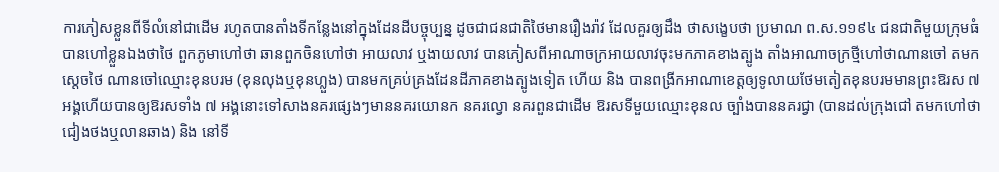ការភៀសខ្លួនពីទីលំនៅជាដើម រហូតបានតាំងទីកន្លែងនៅក្នុងដែនដីបច្ចុប្បន្ន ដូចជាជនជាតិថៃមានរឿងរ៉ាវ ដែលគួរឲ្យដឹង ថាសង្ខេបថា ប្រមាណ ព.ស.១១៩៤ ជនជាតិមួយក្រុមធំបានហៅខ្លួនឯងថាថៃ ពួកភូមាហៅថា ឆានពួកចិនហៅថា អាយលាវ ឬងាយលាវ បានភៀសពីអាណាចក្រអាយលាវចុះមកភាគខាងត្បូង តាំងអាណាចក្រថ្មីហៅថាណានចៅ តមកស្តេចថៃ ណានចៅឈ្មោះខុនបរម (ខុនលុងឬខុនហ្លួង) បានមកគ្រប់គ្រងដែនដីភាគខាងត្បូងទៀត ហើយ និង បានពង្រីកអាណាខេត្តឲ្យទូលាយថែមតៀតខុនបរមមានព្រះឱរស ៧ អង្គហើយបានឲ្យឱរសទាំង ៧ អង្គនោះទៅសាងនគរផ្សេងៗមាននគរយោនក នគរល្វោ នគរពួនជាដើម ឱរសទីមួយឈ្មោះខុនល ច្បាំងបាននគរជ្វា (បានដល់ក្រុងជៅ តមកហៅថាជៀងថងឬលានឆាង) និង នៅទី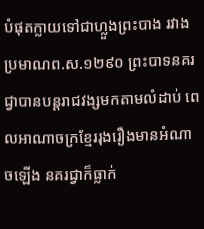បំផុតក្លាយទៅជាហ្លួងព្រះបាង រវាងប្រមាណព.ស.១២៩០ ព្រះបាទនគរជ្វាបានបន្តរាជវង្សមកតាមលំដាប់ ពេលអាណាចក្រខ្មែររុងរឿងមានអំណាចឡើង នគរជ្វាក៏ធ្លាក់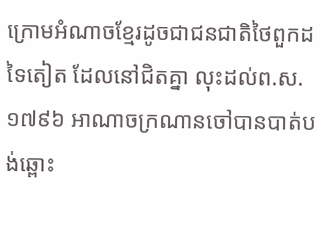ក្រោមអំណាចខែ្មរដូចជាជនជាតិថៃពួកដទៃតៀត ដែលនៅជិតគ្នា លុះដល់ព.ស.១៧៩៦ អាណាចក្រណានចៅបានបាត់បង់ឆ្ពោះ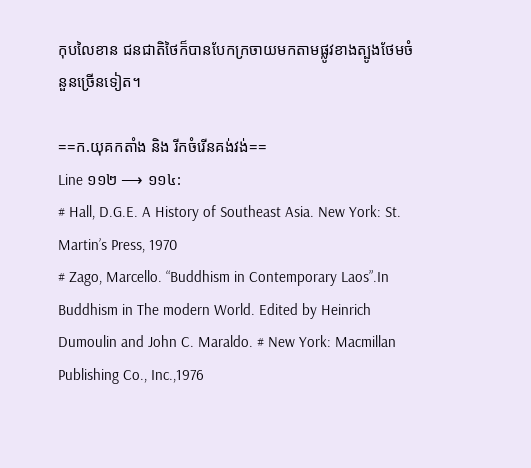កុបលៃខាន ជនជាតិថៃក៏បានបែកក្រចាយមកតាមផ្លូវខាងត្បូងថែមចំនួនច្រើនទៀត។

==ក.យុគកតាំង និង រីកចំរើនគង់វង់==
Line ១១២ ⟶ ១១៤:
# Hall, D.G.E. A History of Southeast Asia. New York: St. Martin’s Press, 1970
# Zago, Marcello. “Buddhism in Contemporary Laos”.In Buddhism in The modern World. Edited by Heinrich Dumoulin and John C. Maraldo. # New York: Macmillan Publishing Co., Inc.,1976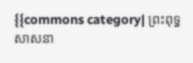{{commons category| ព្រះពុទ្ធសាសនា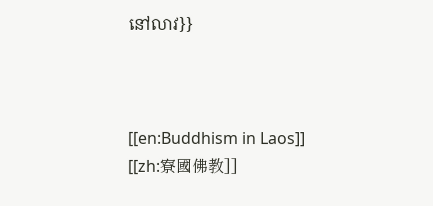នៅលាវ}}



[[en:Buddhism in Laos]]
[[zh:寮國佛教]]